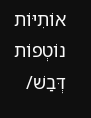אוֹתִיּוֹת נוֹטְפוֹת דְּבַשׁ/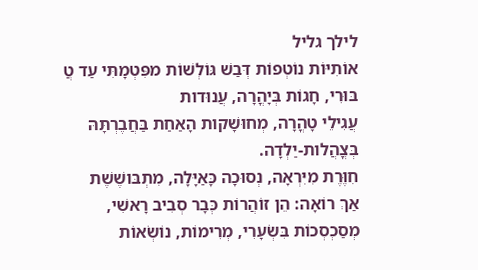לילך גליל
אוֹתִיּוֹת נוֹטְפוֹת דְּבַשׁ גּוֹלְשׁוֹת מפִּטְמָתִּי עַד טֲ
בּוּרִי, חָגוֹת בְּיָהֳרָה, עֲנוּדות
עֲגִילֵי טָהֳרָה, מְחוּשָׁקות הָאַחַת בַּחֲבֶרְתָּהּ
בְּצֳהֲלות-יַלְדָה.
חִוֶּרֶת מִיִּרְאָה, נְסוּכָה כָּאַיָּלָה, מִתְבּושֶׁשֶׁת
אַךְ רוֹאָה: הֵן זוֹהֲרוֹת כְּבָר סְבִיב רָאשִׁי,
מְסַכְסְכוֹת בִּשְׂעָרִי, מְרִימוֹת, נוֹשְׂאוֹת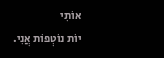אוֹתִי
יוֹת נוֹטְפוֹת אֲנִי.